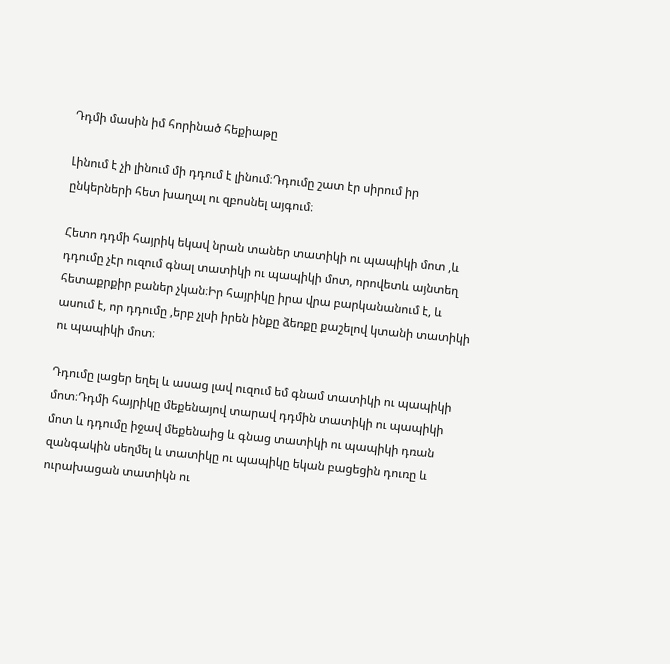Դդմի մասին իմ հորինած հեքիաթը

Լինում է չի լինում մի դդում է լինում։Դդումը շատ էր սիրում իր ընկերների հետ խաղալ ու զբոսնել այգում։

Հետո դդմի հայրիկ եկավ նրան տաներ տատիկի ու պապիկի մոտ ,և դդումը չէր ուզում գնալ տատիկի ու պապիկի մոտ, որովետև այնտեղ հետաքրքիր բաներ չկան։Իր հայրիկը իրա վրա բարկանանում է, և ասում է, որ դդումը ,երբ չլսի իրեն ինքը ձեռքը քաշելով կտանի տատիկի ու պապիկի մոտ։

Դդումը լացեր եղել և ասաց լավ ուզում եմ գնամ տատիկի ու պապիկի մոտ։Դդմի հայրիկը մեքենայով տարավ դդմին տատիկի ու պապիկի մոտ և դդումը իջավ մեքենաից և գնաց տատիկի ու պապիկի դռան զանգակին սեղմել և տատիկը ու պապիկը եկան բացեցին դուռը և ուրախացան տատիկն ու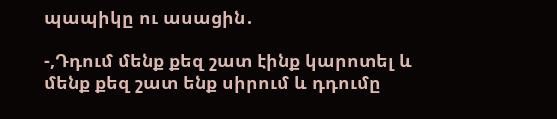պապիկը ու ասացին․

-,Դդում մենք քեզ շատ էինք կարոտել և մենք քեզ շատ ենք սիրում և դդումը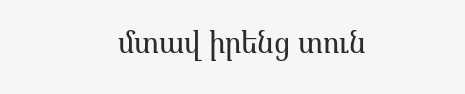մտավ իրենց տուն